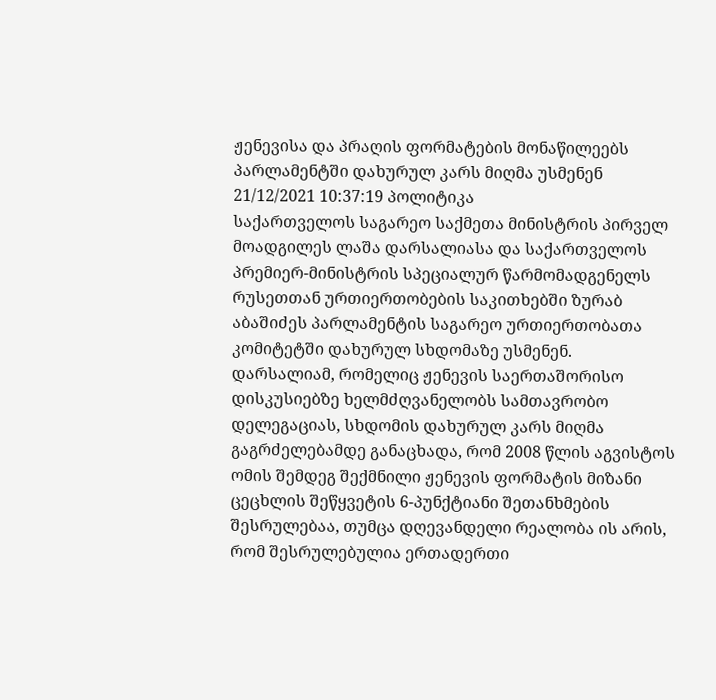ჟენევისა და პრაღის ფორმატების მონაწილეებს პარლამენტში დახურულ კარს მიღმა უსმენენ
21/12/2021 10:37:19 პოლიტიკა
საქართველოს საგარეო საქმეთა მინისტრის პირველ მოადგილეს ლაშა დარსალიასა და საქართველოს პრემიერ-მინისტრის სპეციალურ წარმომადგენელს რუსეთთან ურთიერთობების საკითხებში ზურაბ აბაშიძეს პარლამენტის საგარეო ურთიერთობათა კომიტეტში დახურულ სხდომაზე უსმენენ.
დარსალიამ, რომელიც ჟენევის საერთაშორისო დისკუსიებზე ხელმძღვანელობს სამთავრობო დელეგაციას, სხდომის დახურულ კარს მიღმა გაგრძელებამდე განაცხადა, რომ 2008 წლის აგვისტოს ომის შემდეგ შექმნილი ჟენევის ფორმატის მიზანი ცეცხლის შეწყვეტის 6-პუნქტიანი შეთანხმების შესრულებაა, თუმცა დღევანდელი რეალობა ის არის, რომ შესრულებულია ერთადერთი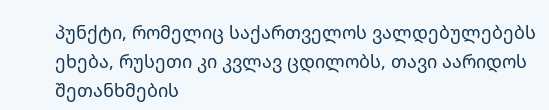პუნქტი, რომელიც საქართველოს ვალდებულებებს ეხება, რუსეთი კი კვლავ ცდილობს, თავი აარიდოს შეთანხმების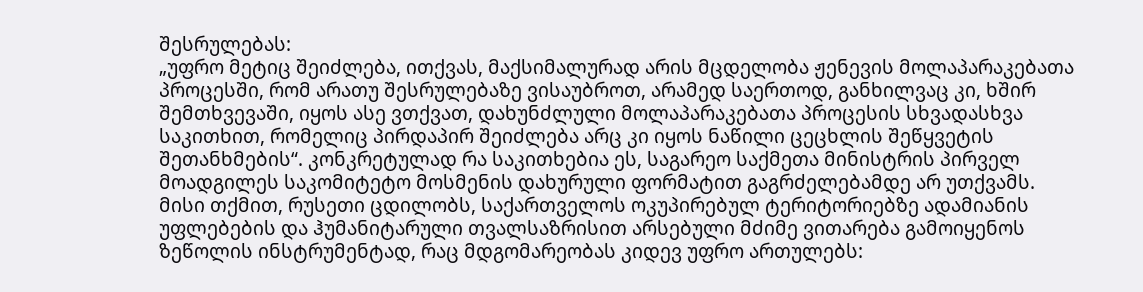შესრულებას:
„უფრო მეტიც შეიძლება, ითქვას, მაქსიმალურად არის მცდელობა ჟენევის მოლაპარაკებათა პროცესში, რომ არათუ შესრულებაზე ვისაუბროთ, არამედ საერთოდ, განხილვაც კი, ხშირ შემთხვევაში, იყოს ასე ვთქვათ, დახუნძლული მოლაპარაკებათა პროცესის სხვადასხვა საკითხით, რომელიც პირდაპირ შეიძლება არც კი იყოს ნაწილი ცეცხლის შეწყვეტის შეთანხმების“. კონკრეტულად რა საკითხებია ეს, საგარეო საქმეთა მინისტრის პირველ მოადგილეს საკომიტეტო მოსმენის დახურული ფორმატით გაგრძელებამდე არ უთქვამს.
მისი თქმით, რუსეთი ცდილობს, საქართველოს ოკუპირებულ ტერიტორიებზე ადამიანის უფლებების და ჰუმანიტარული თვალსაზრისით არსებული მძიმე ვითარება გამოიყენოს ზეწოლის ინსტრუმენტად, რაც მდგომარეობას კიდევ უფრო ართულებს: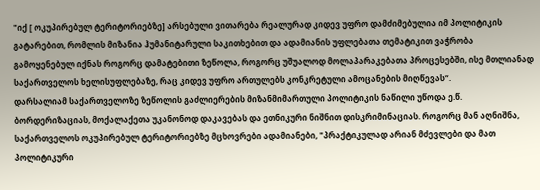"იქ [ ოკუპირებულ ტერიტორიებზე] არსებული ვითარება რეალურად კიდევ უფრო დამძიმებულია იმ პოლიტიკის გატარებით, რომლის მიზანია ჰუმანიტარული საკითხებით და ადამიანის უფლებათა თემატიკით ვაჭრობა გამოყენებულ იქნას როგორც დამატებითი ზეწოლა, როგორც უშუალოდ მოლაპარაკებათა პროცესებში, ისე მთლიანად საქართველოს ხელისუფლებაზე, რაც კიდევ უფრო ართულებს კონკრეტული ამოცანების მიღწევას“.
დარსალიამ საქართველოზე ზეწოლის გაძლიერების მიზანმიმართული პოლიტიკის ნაწილი უწოდა ე.წ. ბორდერიზაციას, მოქალაქეთა უკანონოდ დაკავებას და ეთნიკური ნიშნით დისკრიმინაციას. როგორც მან აღნიშნა, საქართველოს ოკუპირებულ ტერიტორიებზე მცხოვრები ადამიანები, "პრაქტიკულად არიან მძევლები და მათ პოლიტიკური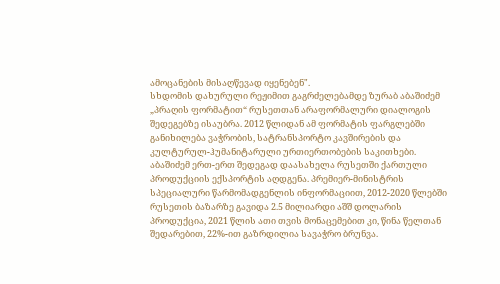ამოცანების მისაღწევად იყენებენ".
სხდომის დახურული რეჟიმით გაგრძელებამდე ზურაბ აბაშიძემ „პრაღის ფორმატით“ რუსეთთან არაფორმალური დიალოგის შედეგებზე ისაუბრა. 2012 წლიდან ამ ფორმატის ფარგლებში განიხილება ვაჭრობის, სატრანსპორტო კავშირების და კულტურულ-ჰუმანიტარული ურთიერთობების საკითხები.
აბაშიძემ ერთ-ერთ შედეგად დაასახელა რუსეთში ქართული პროდუქციის ექსპორტის აღდგენა. პრემიერ-მინისტრის სპეციალური წარმომადგენლის ინფორმაციით, 2012-2020 წლებში რუსეთის ბაზარზე გავიდა 2.5 მილიარდი აშშ დოლარის პროდუქცია, 2021 წლის ათი თვის მონაცემებით კი, წინა წელთან შედარებით, 22%-ით გაზრდილია სავაჭრო ბრუნვა.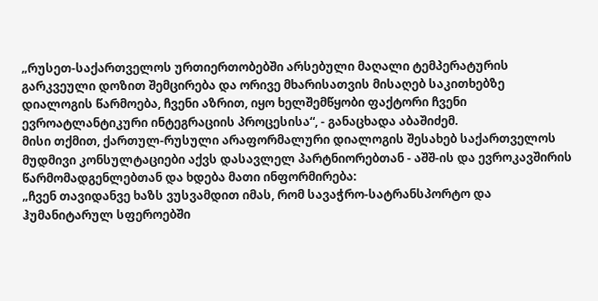„რუსეთ-საქართველოს ურთიერთობებში არსებული მაღალი ტემპერატურის გარკვეული დოზით შემცირება და ორივე მხარისათვის მისაღებ საკითხებზე დიალოგის წარმოება, ჩვენი აზრით, იყო ხელშემწყობი ფაქტორი ჩვენი ევროატლანტიკური ინტეგრაციის პროცესისა“, - განაცხადა აბაშიძემ.
მისი თქმით, ქართულ-რუსული არაფორმალური დიალოგის შესახებ საქართველოს მუდმივი კონსულტაციები აქვს დასავლელ პარტნიორებთან - აშშ-ის და ევროკავშირის წარმომადგენლებთან და ხდება მათი ინფორმირება:
„ჩვენ თავიდანვე ხაზს ვუსვამდით იმას, რომ სავაჭრო-სატრანსპორტო და ჰუმანიტარულ სფეროებში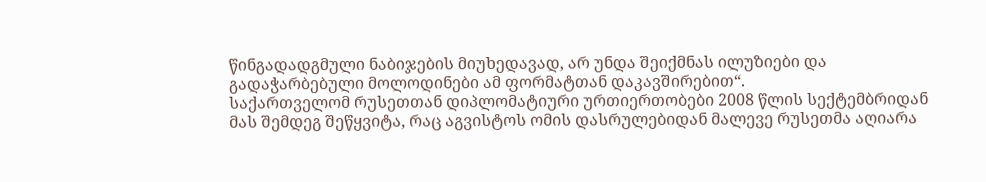წინგადადგმული ნაბიჯების მიუხედავად, არ უნდა შეიქმნას ილუზიები და გადაჭარბებული მოლოდინები ამ ფორმატთან დაკავშირებით“.
საქართველომ რუსეთთან დიპლომატიური ურთიერთობები 2008 წლის სექტემბრიდან მას შემდეგ შეწყვიტა, რაც აგვისტოს ომის დასრულებიდან მალევე რუსეთმა აღიარა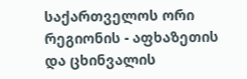საქართველოს ორი რეგიონის - აფხაზეთის და ცხინვალის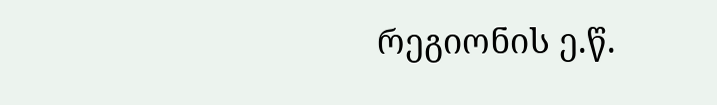რეგიონის ე.წ.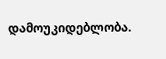დამოუკიდებლობა.